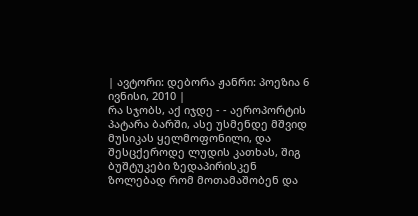| ავტორი: დებორა ჟანრი: პოეზია 6 ივნისი, 2010 |
რა სჯობს, აქ იჯდე - - აეროპორტის პატარა ბარში, ასე უსმენდე მშვიდ მუსიკას ყელმოფონილი, და შესცქეროდე ლუდის კათხას, შიგ ბუშტუკები ზედაპირისკენ ზოლებად რომ მოთამაშობენ და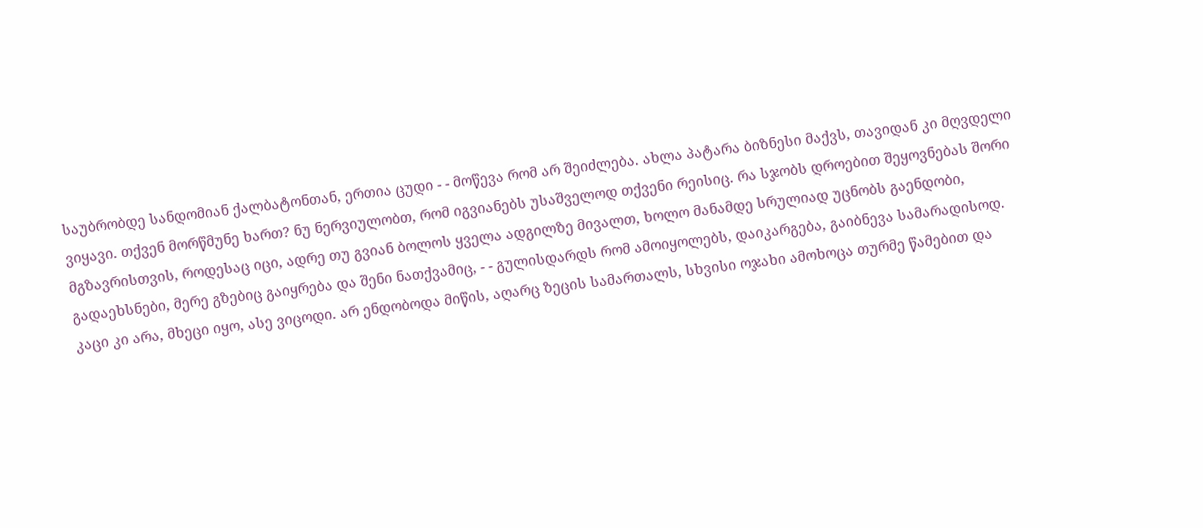საუბრობდე სანდომიან ქალბატონთან, ერთია ცუდი - - მოწევა რომ არ შეიძლება. ახლა პატარა ბიზნესი მაქვს, თავიდან კი მღვდელი ვიყავი. თქვენ მორწმუნე ხართ? ნუ ნერვიულობთ, რომ იგვიანებს უსაშველოდ თქვენი რეისიც. რა სჯობს დროებით შეყოვნებას შორი მგზავრისთვის, როდესაც იცი, ადრე თუ გვიან ბოლოს ყველა ადგილზე მივალთ, ხოლო მანამდე სრულიად უცნობს გაენდობი, გადაეხსნები, მერე გზებიც გაიყრება და შენი ნათქვამიც, - - გულისდარდს რომ ამოიყოლებს, დაიკარგება, გაიბნევა სამარადისოდ.
კაცი კი არა, მხეცი იყო, ასე ვიცოდი. არ ენდობოდა მიწის, აღარც ზეცის სამართალს, სხვისი ოჯახი ამოხოცა თურმე წამებით და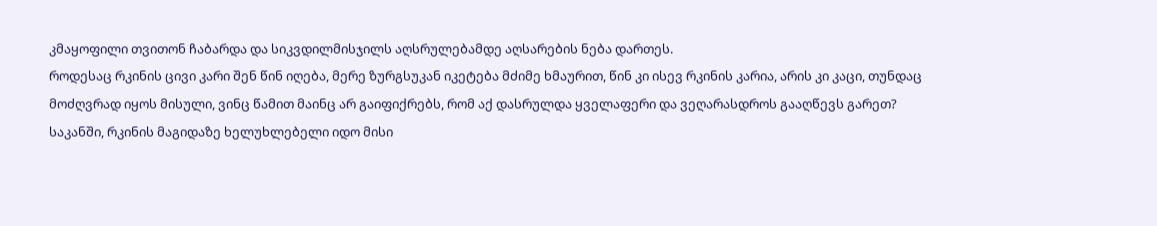კმაყოფილი თვითონ ჩაბარდა და სიკვდილმისჯილს აღსრულებამდე აღსარების ნება დართეს.
როდესაც რკინის ცივი კარი შენ წინ იღება, მერე ზურგსუკან იკეტება მძიმე ხმაურით, წინ კი ისევ რკინის კარია, არის კი კაცი, თუნდაც მოძღვრად იყოს მისული, ვინც წამით მაინც არ გაიფიქრებს, რომ აქ დასრულდა ყველაფერი და ვეღარასდროს გააღწევს გარეთ?
საკანში, რკინის მაგიდაზე ხელუხლებელი იდო მისი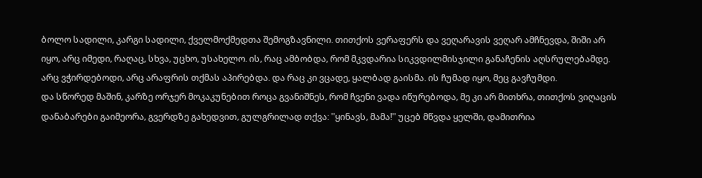ბოლო სადილი, კარგი სადილი, ქველმოქმედთა შემოგზავნილი. თითქოს ვერაფერს და ვეღარავის ვეღარ ამჩნევდა, შიში არ იყო, არც იმედი, რაღაც, სხვა, უცხო, უსახელო. ის, რაც ამბობდა, რომ მკვდარია სიკვდილმისჯილი განაჩენის აღსრულებამდე. არც ვჭირდებოდი, არც არაფრის თქმას აპირებდა. და რაც კი ვცადე, ყალბად გაისმა. ის ჩუმად იყო, მეც გავჩუმდი.
და სწორედ მაშინ, კარზე ორჯერ მოკაკუნებით როცა გვანიშნეს, რომ ჩვენი ვადა იწურებოდა, მე კი არ მითხრა, თითქოს ვიღაცის დანაბარები გაიმეორა, გვერდზე გახედვით, გულგრილად თქვა: ''ყინავს, მამა!'' უცებ მწვდა ყელში, დამითრია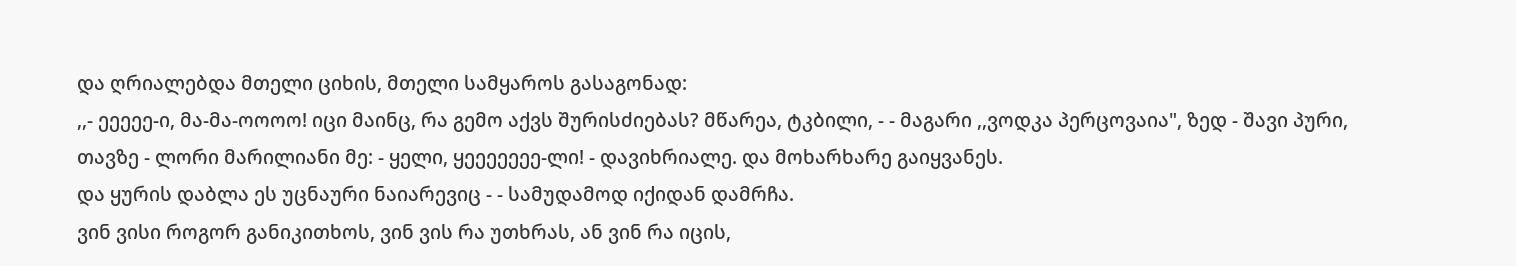და ღრიალებდა მთელი ციხის, მთელი სამყაროს გასაგონად:
,,- ეეეეე-ი, მა-მა-ოოოო! იცი მაინც, რა გემო აქვს შურისძიებას? მწარეა, ტკბილი, - - მაგარი ,,ვოდკა პერცოვაია", ზედ - შავი პური, თავზე - ლორი მარილიანი მე: - ყელი, ყეეეეეეე-ლი! - დავიხრიალე. და მოხარხარე გაიყვანეს.
და ყურის დაბლა ეს უცნაური ნაიარევიც - - სამუდამოდ იქიდან დამრჩა.
ვინ ვისი როგორ განიკითხოს, ვინ ვის რა უთხრას, ან ვინ რა იცის,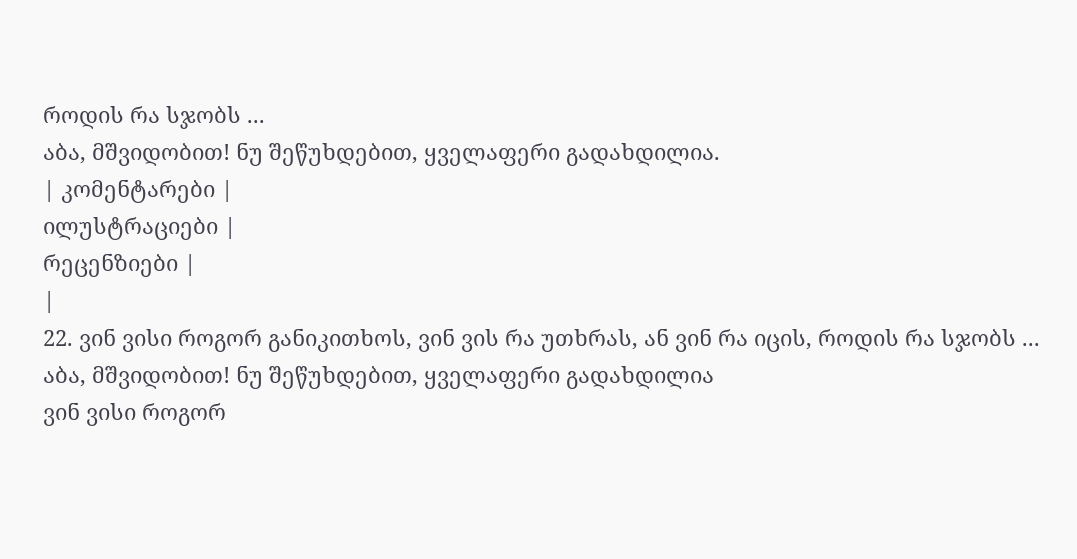როდის რა სჯობს ...
აბა, მშვიდობით! ნუ შეწუხდებით, ყველაფერი გადახდილია.
| კომენტარები |
ილუსტრაციები |
რეცენზიები |
|
22. ვინ ვისი როგორ განიკითხოს, ვინ ვის რა უთხრას, ან ვინ რა იცის, როდის რა სჯობს ...
აბა, მშვიდობით! ნუ შეწუხდებით, ყველაფერი გადახდილია
ვინ ვისი როგორ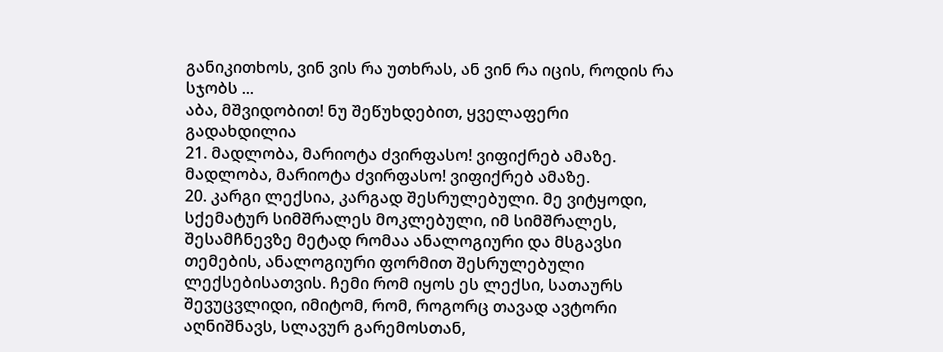განიკითხოს, ვინ ვის რა უთხრას, ან ვინ რა იცის, როდის რა სჯობს ...
აბა, მშვიდობით! ნუ შეწუხდებით, ყველაფერი გადახდილია
21. მადლობა, მარიოტა ძვირფასო! ვიფიქრებ ამაზე. მადლობა, მარიოტა ძვირფასო! ვიფიქრებ ამაზე.
20. კარგი ლექსია, კარგად შესრულებული. მე ვიტყოდი, სქემატურ სიმშრალეს მოკლებული, იმ სიმშრალეს, შესამჩნევზე მეტად რომაა ანალოგიური და მსგავსი თემების, ანალოგიური ფორმით შესრულებული ლექსებისათვის. ჩემი რომ იყოს ეს ლექსი, სათაურს შევუცვლიდი, იმიტომ, რომ, როგორც თავად ავტორი აღნიშნავს, სლავურ გარემოსთან,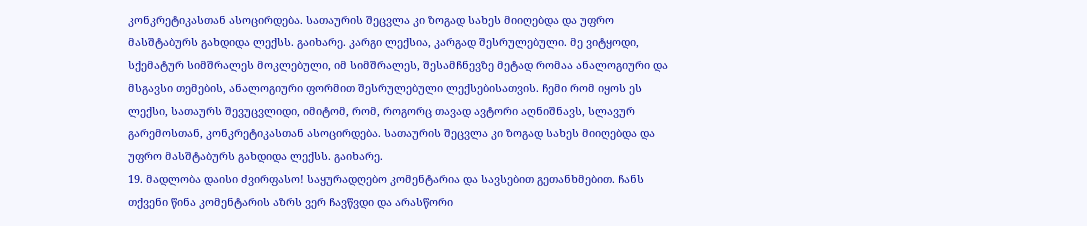კონკრეტიკასთან ასოცირდება. სათაურის შეცვლა კი ზოგად სახეს მიიღებდა და უფრო მასშტაბურს გახდიდა ლექსს. გაიხარე. კარგი ლექსია, კარგად შესრულებული. მე ვიტყოდი, სქემატურ სიმშრალეს მოკლებული, იმ სიმშრალეს, შესამჩნევზე მეტად რომაა ანალოგიური და მსგავსი თემების, ანალოგიური ფორმით შესრულებული ლექსებისათვის. ჩემი რომ იყოს ეს ლექსი, სათაურს შევუცვლიდი, იმიტომ, რომ, როგორც თავად ავტორი აღნიშნავს, სლავურ გარემოსთან, კონკრეტიკასთან ასოცირდება. სათაურის შეცვლა კი ზოგად სახეს მიიღებდა და უფრო მასშტაბურს გახდიდა ლექსს. გაიხარე.
19. მადლობა დაისი ძვირფასო! საყურადღებო კომენტარია და სავსებით გეთანხმებით. ჩანს თქვენი წინა კომენტარის აზრს ვერ ჩავწვდი და არასწორი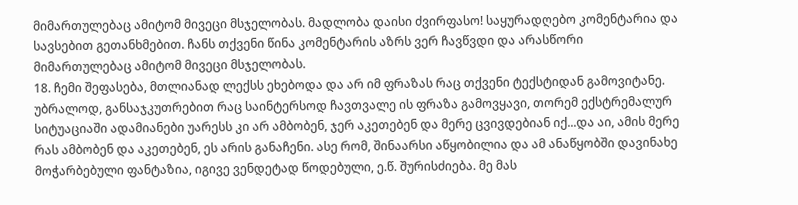მიმართულებაც ამიტომ მივეცი მსჯელობას. მადლობა დაისი ძვირფასო! საყურადღებო კომენტარია და სავსებით გეთანხმებით. ჩანს თქვენი წინა კომენტარის აზრს ვერ ჩავწვდი და არასწორი მიმართულებაც ამიტომ მივეცი მსჯელობას.
18. ჩემი შეფასება, მთლიანად ლექსს ეხებოდა და არ იმ ფრაზას რაც თქვენი ტექსტიდან გამოვიტანე. უბრალოდ, განსაჯკუთრებით რაც საინტერსოდ ჩავთვალე ის ფრაზა გამოვყავი, თორემ ექსტრემალურ სიტუაციაში ადამიანები უარესს კი არ ამბობენ, ჯერ აკეთებენ და მერე ცვივდებიან იქ...და აი, ამის მერე რას ამბობენ და აკეთებენ, ეს არის განაჩენი. ასე რომ, შინაარსი აწყობილია და ამ ანაწყობში დავინახე მოჭარბებული ფანტაზია, იგივე ვენდეტად წოდებული, ე.წ. შურისძიება. მე მას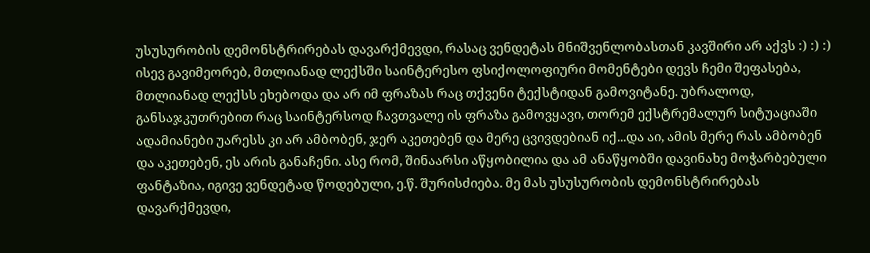უსუსურობის დემონსტრირებას დავარქმევდი, რასაც ვენდეტას მნიშვენლობასთან კავშირი არ აქვს :) :) :) ისევ გავიმეორებ, მთლიანად ლექსში საინტერესო ფსიქოლოფიური მომენტები დევს ჩემი შეფასება, მთლიანად ლექსს ეხებოდა და არ იმ ფრაზას რაც თქვენი ტექსტიდან გამოვიტანე. უბრალოდ, განსაჯკუთრებით რაც საინტერსოდ ჩავთვალე ის ფრაზა გამოვყავი, თორემ ექსტრემალურ სიტუაციაში ადამიანები უარესს კი არ ამბობენ, ჯერ აკეთებენ და მერე ცვივდებიან იქ...და აი, ამის მერე რას ამბობენ და აკეთებენ, ეს არის განაჩენი. ასე რომ, შინაარსი აწყობილია და ამ ანაწყობში დავინახე მოჭარბებული ფანტაზია, იგივე ვენდეტად წოდებული, ე.წ. შურისძიება. მე მას უსუსურობის დემონსტრირებას დავარქმევდი,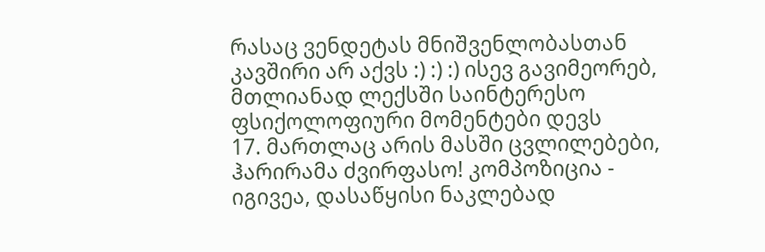რასაც ვენდეტას მნიშვენლობასთან კავშირი არ აქვს :) :) :) ისევ გავიმეორებ, მთლიანად ლექსში საინტერესო ფსიქოლოფიური მომენტები დევს
17. მართლაც არის მასში ცვლილებები, ჰარირამა ძვირფასო! კომპოზიცია - იგივეა, დასაწყისი ნაკლებად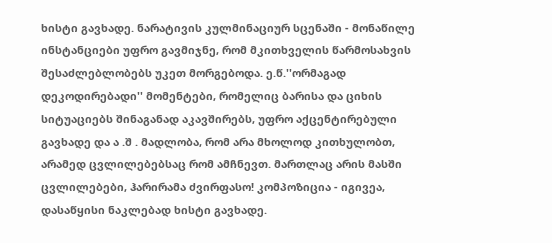ხისტი გავხადე. ნარატივის კულმინაციურ სცენაში - მონაწილე ინსტანციები უფრო გავმიჯნე, რომ მკითხველის წარმოსახვის შესაძლებლობებს უკეთ მორგებოდა. ე.წ.''ორმაგად დეკოდირებადი'' მომენტები, რომელიც ბარისა და ციხის სიტუაციებს შინაგანად აკავშირებს, უფრო აქცენტირებული გავხადე და ა .შ . მადლობა, რომ არა მხოლოდ კითხულობთ, არამედ ცვლილებებსაც რომ ამჩნევთ. მართლაც არის მასში ცვლილებები, ჰარირამა ძვირფასო! კომპოზიცია - იგივეა, დასაწყისი ნაკლებად ხისტი გავხადე.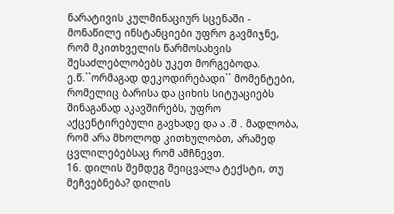ნარატივის კულმინაციურ სცენაში - მონაწილე ინსტანციები უფრო გავმიჯნე, რომ მკითხველის წარმოსახვის შესაძლებლობებს უკეთ მორგებოდა. ე.წ.``ორმაგად დეკოდირებადი`` მომენტები, რომელიც ბარისა და ციხის სიტუაციებს შინაგანად აკავშირებს, უფრო აქცენტირებული გავხადე და ა .შ . მადლობა, რომ არა მხოლოდ კითხულობთ, არამედ ცვლილებებსაც რომ ამჩნევთ.
16. დილის შემდეგ შეიცვალა ტექსტი, თუ მეჩვებნება? დილის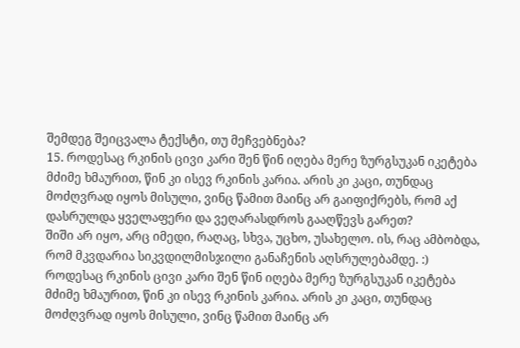შემდეგ შეიცვალა ტექსტი, თუ მეჩვებნება?
15. როდესაც რკინის ცივი კარი შენ წინ იღება მერე ზურგსუკან იკეტება მძიმე ხმაურით, წინ კი ისევ რკინის კარია. არის კი კაცი, თუნდაც მოძღვრად იყოს მისული, ვინც წამით მაინც არ გაიფიქრებს, რომ აქ დასრულდა ყველაფერი და ვეღარასდროს გააღწევს გარეთ?
შიში არ იყო, არც იმედი, რაღაც, სხვა, უცხო, უსახელო. ის, რაც ამბობდა, რომ მკვდარია სიკვდილმისჯილი განაჩენის აღსრულებამდე. :)
როდესაც რკინის ცივი კარი შენ წინ იღება მერე ზურგსუკან იკეტება მძიმე ხმაურით, წინ კი ისევ რკინის კარია. არის კი კაცი, თუნდაც მოძღვრად იყოს მისული, ვინც წამით მაინც არ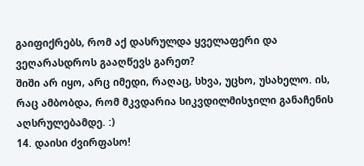გაიფიქრებს, რომ აქ დასრულდა ყველაფერი და ვეღარასდროს გააღწევს გარეთ?
შიში არ იყო, არც იმედი, რაღაც, სხვა, უცხო, უსახელო. ის, რაც ამბობდა, რომ მკვდარია სიკვდილმისჯილი განაჩენის აღსრულებამდე. :)
14. დაისი ძვირფასო!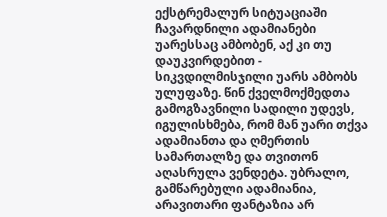ექსტრემალურ სიტუაციაში ჩავარდნილი ადამიანები უარესსაც ამბობენ, აქ კი თუ დაუკვირდებით - სიკვდილმისჯილი უარს ამბობს ულუფაზე. წინ ქველმოქმედთა გამოგზავნილი სადილი უდევს, იგულისხმება, რომ მან უარი თქვა ადამიანთა და ღმერთის სამართალზე და თვითონ აღასრულა ვენდეტა. უბრალო, გამწარებული ადამიანია, არავითარი ფანტაზია არ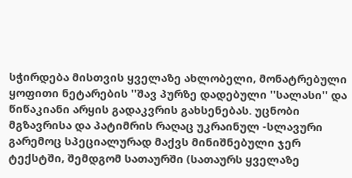სჭირდება მისთვის ყველაზე ახლობელი, მონატრებული ყოფითი ნეტარების ''შავ პურზე დადებული ''სალასი'' და წიწაკიანი არყის გადაკვრის გახსენებას. უცნობი მგზავრისა და პატიმრის რაღაც უკრაინულ -სლავური გარემოც სპეციალურად მაქვს მინიშნებული ჯერ ტექსტში, შემდგომ სათაურში (სათაურს ყველაზე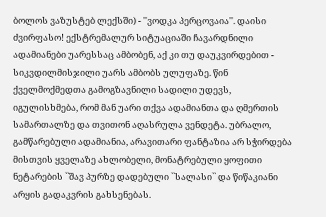ბოლოს ვაზუსტებ ლექსში) - ''ვოდკა პერცოვაია''. დაისი ძვირფასო! ექსტრემალურ სიტუაციაში ჩავარდნილი ადამიანები უარესსაც ამბობენ, აქ კი თუ დაუკვირდებით - სიკვდილმისჯილი უარს ამბობს ულუფაზე. წინ ქველმოქმედთა გამოგზავნილი სადილი უდევს, იგულისხმება, რომ მან უარი თქვა ადამიანთა და ღმერთის სამართალზე და თვითონ აღასრულა ვენდეტა. უბრალო, გამწარებული ადამიანია, არავითარი ფანტაზია არ სჭირდება მისთვის ყველაზე ახლობელი, მონატრებული ყოფითი ნეტარების ``შავ პურზე დადებული ``სალასი`` და წიწაკიანი არყის გადაკვრის გახსენებას.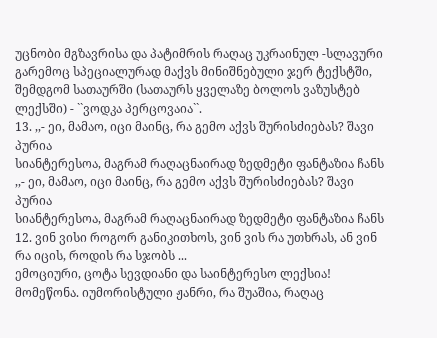უცნობი მგზავრისა და პატიმრის რაღაც უკრაინულ -სლავური გარემოც სპეციალურად მაქვს მინიშნებული ჯერ ტექსტში, შემდგომ სათაურში (სათაურს ყველაზე ბოლოს ვაზუსტებ ლექსში) - ``ვოდკა პერცოვაია``.
13. ,,- ეი, მამაო, იცი მაინც, რა გემო აქვს შურისძიებას? შავი პურია
სიანტერესოა, მაგრამ რაღაცნაირად ზედმეტი ფანტაზია ჩანს ,,- ეი, მამაო, იცი მაინც, რა გემო აქვს შურისძიებას? შავი პურია
სიანტერესოა, მაგრამ რაღაცნაირად ზედმეტი ფანტაზია ჩანს
12. ვინ ვისი როგორ განიკითხოს, ვინ ვის რა უთხრას, ან ვინ რა იცის, როდის რა სჯობს ...
ემოციური, ცოტა სევდიანი და საინტერესო ლექსია! მომეწონა. იუმორისტული ჟანრი, რა შუაშია, რაღაც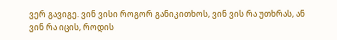ვერ გავიგე. ვინ ვისი როგორ განიკითხოს, ვინ ვის რა უთხრას, ან ვინ რა იცის, როდის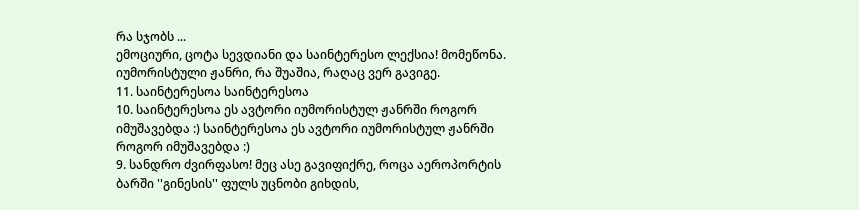რა სჯობს ...
ემოციური, ცოტა სევდიანი და საინტერესო ლექსია! მომეწონა. იუმორისტული ჟანრი, რა შუაშია, რაღაც ვერ გავიგე.
11. საინტერესოა საინტერესოა
10. საინტერესოა ეს ავტორი იუმორისტულ ჟანრში როგორ იმუშავებდა :) საინტერესოა ეს ავტორი იუმორისტულ ჟანრში როგორ იმუშავებდა :)
9. სანდრო ძვირფასო! მეც ასე გავიფიქრე, როცა აეროპორტის ბარში ''გინესის'' ფულს უცნობი გიხდის,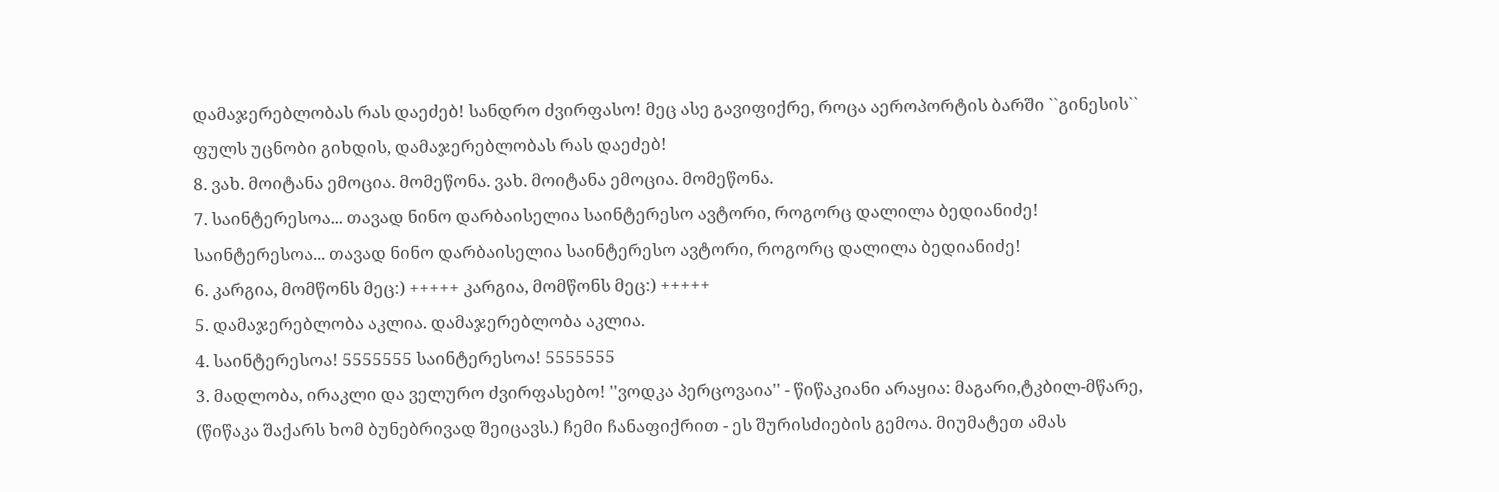დამაჯერებლობას რას დაეძებ! სანდრო ძვირფასო! მეც ასე გავიფიქრე, როცა აეროპორტის ბარში ``გინესის`` ფულს უცნობი გიხდის, დამაჯერებლობას რას დაეძებ!
8. ვახ. მოიტანა ემოცია. მომეწონა. ვახ. მოიტანა ემოცია. მომეწონა.
7. საინტერესოა... თავად ნინო დარბაისელია საინტერესო ავტორი, როგორც დალილა ბედიანიძე! საინტერესოა... თავად ნინო დარბაისელია საინტერესო ავტორი, როგორც დალილა ბედიანიძე!
6. კარგია, მომწონს მეც:) +++++ კარგია, მომწონს მეც:) +++++
5. დამაჯერებლობა აკლია. დამაჯერებლობა აკლია.
4. საინტერესოა! 5555555 საინტერესოა! 5555555
3. მადლობა, ირაკლი და ველურო ძვირფასებო! ''ვოდკა პერცოვაია'' - წიწაკიანი არაყია: მაგარი,ტკბილ-მწარე, (წიწაკა შაქარს ხომ ბუნებრივად შეიცავს.) ჩემი ჩანაფიქრით - ეს შურისძიების გემოა. მიუმატეთ ამას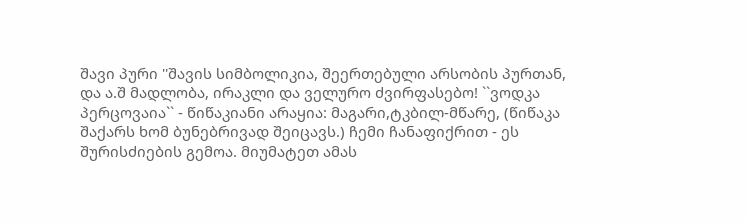შავი პური ''შავის სიმბოლიკია, შეერთებული არსობის პურთან, და ა.შ მადლობა, ირაკლი და ველურო ძვირფასებო! ``ვოდკა პერცოვაია`` - წიწაკიანი არაყია: მაგარი,ტკბილ-მწარე, (წიწაკა შაქარს ხომ ბუნებრივად შეიცავს.) ჩემი ჩანაფიქრით - ეს შურისძიების გემოა. მიუმატეთ ამას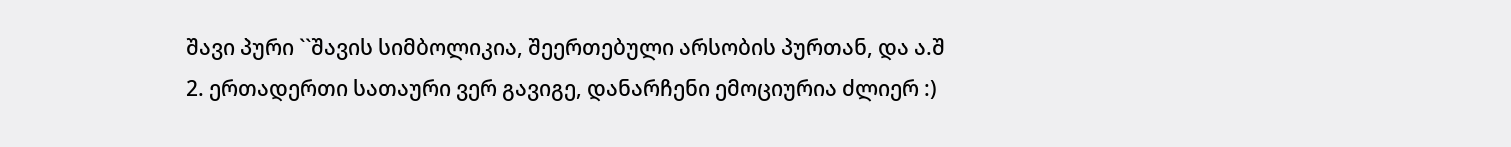შავი პური ``შავის სიმბოლიკია, შეერთებული არსობის პურთან, და ა.შ
2. ერთადერთი სათაური ვერ გავიგე, დანარჩენი ემოციურია ძლიერ :)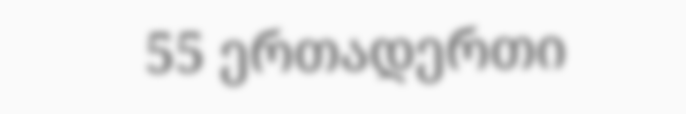55 ერთადერთი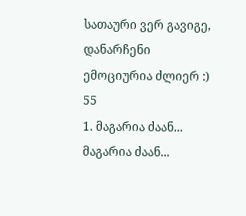სათაური ვერ გავიგე, დანარჩენი ემოციურია ძლიერ :)
55
1. მაგარია ძაან... მაგარია ძაან...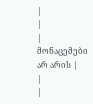|
|
| მონაცემები არ არის |
|
|